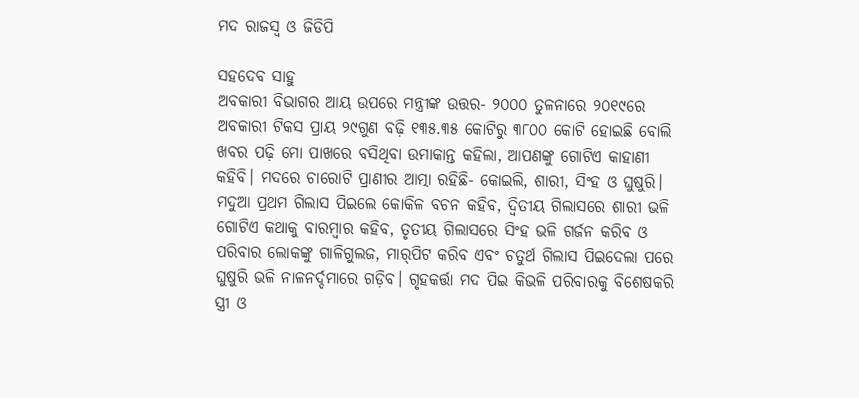ମଦ ରାଜସ୍ବ ଓ ଜିଡିପି

ସହଦେବ ସାହୁ
ଅବକାରୀ ବିଭାଗର ଆୟ ଉପରେ ମନ୍ତ୍ରୀଙ୍କ ଉତ୍ତର- ୨୦୦୦ ତୁଳନାରେ ୨୦୧୯ରେ ଅବକାରୀ ଟିକସ ପ୍ରାୟ ୨୯ଗୁଣ ବଢ଼ି ୧୩୫.୩୫ କୋଟିରୁ ୩୮୦୦ କୋଟି ହୋଇଛି ବୋଲି ଖବର ପଢ଼ି ମୋ ପାଖରେ ବସିଥିବା ଉମାକାନ୍ତ କହିଲା, ଆପଣଙ୍କୁ ଗୋଟିଏ କାହାଣୀ କହିବି। ମଦରେ ଚାରୋଟି ପ୍ରାଣୀର ଆତ୍ମା ରହିଛି- କୋଇଲି, ଶାରୀ, ସିଂହ ଓ ଘୁଷୁରି। ମଦୁଆ ପ୍ରଥମ ଗିଲାସ ପିଇଲେ କୋକିଳ ବଚନ କହିବ, ଦ୍ୱିତୀୟ ଗିଲାସରେ ଶାରୀ ଭଳି ଗୋଟିଏ କଥାକୁ ବାରମ୍ବାର କହିବ, ତୃତୀୟ ଗିଲାସରେ ସିଂହ ଭଳି ଗର୍ଜନ କରିବ ଓ ପରିବାର ଲୋକଙ୍କୁ ଗାଳିଗୁଲଜ, ମାର୍‌ପିଟ କରିବ ଏବଂ ଚତୁର୍ଥ ଗିଲାସ ପିଇଦେଲା ପରେ ଘୁଷୁରି ଭଳି ନାଳନର୍ଦ୍ଦମାରେ ଗଡ଼ିବ। ଗୃହକର୍ତ୍ତା ମଦ ପିଇ କିଭଳି ପରିବାରକୁ ବିଶେଷକରି ସ୍ତ୍ରୀ ଓ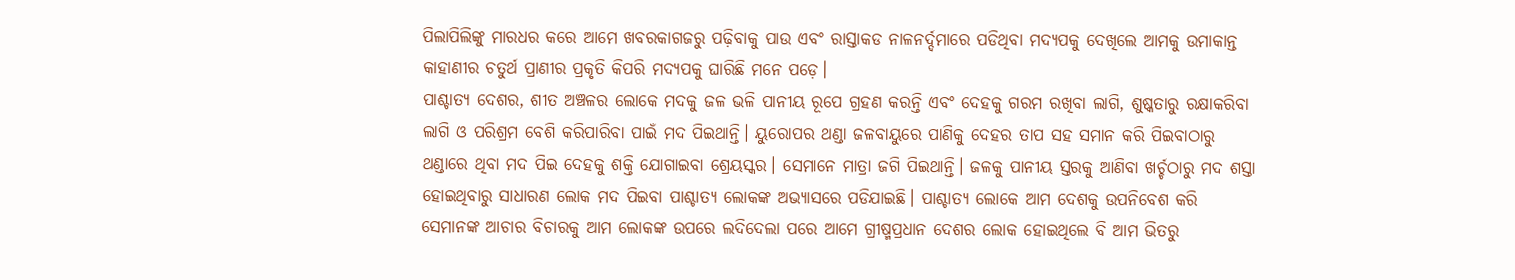ପିଲାପିଲିଙ୍କୁ ମାରଧର କରେ ଆମେ ଖବରକାଗଜରୁ ପଢ଼ିବାକୁ ପାଉ ଏବଂ ରାସ୍ତାକଡ ନାଳନର୍ଦ୍ଦମାରେ ପଡିଥିବା ମଦ୍ୟପକୁ ଦେଖିଲେ ଆମକୁ ଉମାକାନ୍ତ କାହାଣୀର ଚତୁର୍ଥ ପ୍ରାଣୀର ପ୍ରକୃତି କିପରି ମଦ୍ୟପକୁ ଘାରିଛି ମନେ ପଡ଼େ।
ପାଶ୍ଚାତ୍ୟ ଦେଶର, ଶୀତ ଅଞ୍ଚଳର ଲୋକେ ମଦକୁ ଜଳ ଭଳି ପାନୀୟ ରୂପେ ଗ୍ରହଣ କରନ୍ତି ଏବଂ ଦେହକୁ ଗରମ ରଖିବା ଲାଗି, ଶୁଷ୍କତାରୁ ରକ୍ଷାକରିବା ଲାଗି ଓ ପରିଶ୍ରମ ବେଶି କରିପାରିବା ପାଇଁ ମଦ ପିଇଥାନ୍ତି। ୟୁରୋପର ଥଣ୍ଡା ଜଳବାୟୁରେ ପାଣିକୁ ଦେହର ତାପ ସହ ସମାନ କରି ପିଇବାଠାରୁ ଥଣ୍ଡାରେ ଥିବା ମଦ ପିଇ ଦେହକୁ ଶକ୍ତି ଯୋଗାଇବା ଶ୍ରେୟସ୍କର। ସେମାନେ ମାତ୍ରା ଜଗି ପିଇଥାନ୍ତି। ଜଳକୁ ପାନୀୟ ସ୍ତରକୁ ଆଣିବା ଖର୍ଚ୍ଚଠାରୁ ମଦ ଶସ୍ତା ହୋଇଥିବାରୁ ସାଧାରଣ ଲୋକ ମଦ ପିଇବା ପାଶ୍ଚାତ୍ୟ ଲୋକଙ୍କ ଅଭ୍ୟାସରେ ପଡିଯାଇଛି। ପାଶ୍ଚାତ୍ୟ ଲୋକେ ଆମ ଦେଶକୁ ଉପନିବେଶ କରି ସେମାନଙ୍କ ଆଚାର ବିଚାରକୁ ଆମ ଲୋକଙ୍କ ଉପରେ ଲଦିଦେଲା ପରେ ଆମେ ଗ୍ରୀଷ୍ମପ୍ରଧାନ ଦେଶର ଲୋକ ହୋଇଥିଲେ ବି ଆମ ଭିତରୁ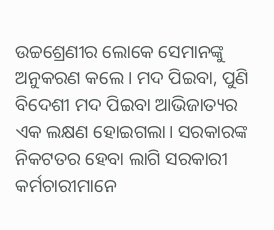ଉଚ୍ଚଶ୍ରେଣୀର ଲୋକେ ସେମାନଙ୍କୁ ଅନୁକରଣ କଲେ। ମଦ ପିଇବା, ପୁଣି ବିଦେଶୀ ମଦ ପିଇବା ଆଭିଜାତ୍ୟର ଏକ ଲକ୍ଷଣ ହୋଇଗଲା। ସରକାରଙ୍କ ନିକଟତର ହେବା ଲାଗି ସରକାରୀ କର୍ମଚାରୀମାନେ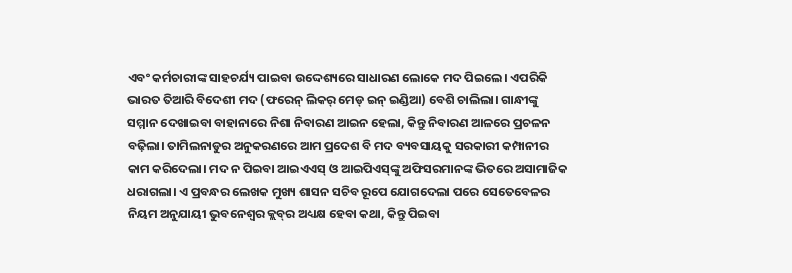ଏବଂ କର୍ମଚାରୀଙ୍କ ସାହଚର୍ଯ୍ୟ ପାଇବା ଉଦ୍ଦେଶ୍ୟରେ ସାଧାରଣ ଲୋକେ ମଦ ପିଇଲେ। ଏପରିକି ଭାରତ ତିଆରି ବିଦେଶୀ ମଦ (ଫରେନ୍‌ ଲିକର୍‌ ମେଡ୍‌ ଇନ୍‌ ଇଣ୍ଡିଆ) ବେଶି ଚାଲିଲା। ଗାନ୍ଧୀଙ୍କୁ ସମ୍ମାନ ଦେଖାଇବା ବାହାନାରେ ନିଶା ନିବାରଣ ଆଇନ ହେଲା, କିନ୍ତୁ ନିବାରଣ ଆଳରେ ପ୍ରଚଳନ ବଢ଼ିଲା। ତାମିଲନାଡୁର ଅନୁକରଣରେ ଆମ ପ୍ରଦେଶ ବି ମଦ ବ୍ୟବସାୟକୁ ସରକାରୀ କମ୍ପାନୀର କାମ କରିଦେଲା। ମଦ ନ ପିଇବା ଆଇଏଏସ୍‌ ଓ ଆଇପିଏସ୍‌ଙ୍କୁ ଅଫିସରମାନଙ୍କ ଭିତରେ ଅସାମାଜିକ ଧରାଗଲା। ଏ ପ୍ରବନ୍ଧର ଲେଖକ ମୁଖ୍ୟ ଶାସନ ସଚିବ ରୂପେ ଯୋଗଦେଲା ପରେ ସେତେବେଳର ନିୟମ ଅନୁଯାୟୀ ଭୁବନେଶ୍ୱର କ୍ଲବ୍‌ର ଅଧ୍ୟକ୍ଷ ହେବା କଥା, କିନ୍ତୁ ପିଇବା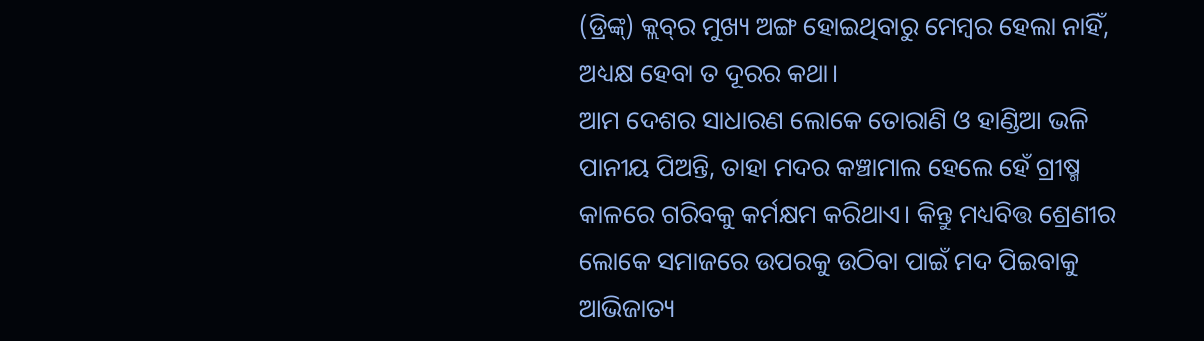(ଡ୍ରିଙ୍କ୍‌) କ୍ଲବ୍‌ର ମୁଖ୍ୟ ଅଙ୍ଗ ହୋଇଥିବାରୁ ମେମ୍ବର ହେଲା ନାହିଁ, ଅଧ୍ୟକ୍ଷ ହେବା ତ ଦୂରର କଥା।
ଆମ ଦେଶର ସାଧାରଣ ଲୋକେ ତୋରାଣି ଓ ହାଣ୍ଡିଆ ଭଳି ପାନୀୟ ପିଅନ୍ତି, ତାହା ମଦର କଞ୍ଚାମାଲ ହେଲେ ହେଁ ଗ୍ରୀଷ୍ମ କାଳରେ ଗରିବକୁ କର୍ମକ୍ଷମ କରିଥାଏ। କିନ୍ତୁ ମଧ୍ୟବିତ୍ତ ଶ୍ରେଣୀର ଲୋକେ ସମାଜରେ ଉପରକୁ ଉଠିବା ପାଇଁ ମଦ ପିଇବାକୁ ଆଭିଜାତ୍ୟ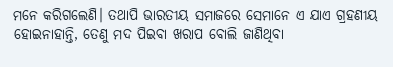ମନେ କରିଗଲେଣି। ତଥାପି ଭାରତୀୟ ସମାଜରେ ସେମାନେ ଏ ଯାଏ ଗ୍ରହଣୀୟ ହୋଇନାହାନ୍ତି, ତେଣୁ ମଦ ପିଇବା ଖରାପ ବୋଲି ଜାଣିଥିବା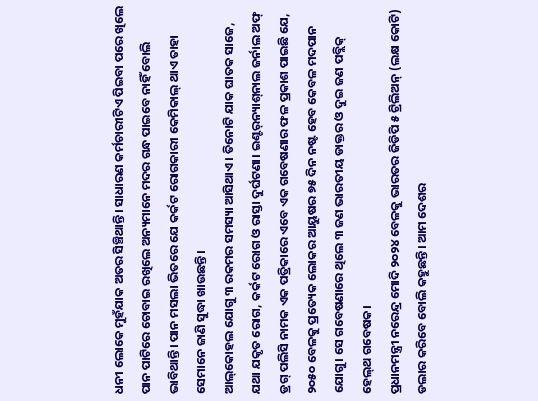ଧନୀ ଲୋକେ ମୁହଁଯାକ ଅତର ସିଞ୍ଚିଥାନ୍ତି। ସାଧାରଣ କର୍ମଚାରୀଟିଏ ପିଇବା ପରେ ଖିଲେ ପାନ ପାଟିରେ ଚୋବାଇ ରଖିଲେ ଅନ୍ୟମାନେ ମଦର ଗନ୍ଧ ପାଇବେ ନାହିଁ ବୋଲି ଭାବିଥାନ୍ତି। ପାନ ମସଲା ଭିତରେ ଯେ କର୍କଟ ରୋଗକାରୀ କେମିକାଲ୍‌ ଥାଏ ତାହା ସେମାନେ ଜାଣି ସୁଦ୍ଧା ଖାଉଛନ୍ତି।
ଆଲ୍‌କୋହଲ ଯୋଗୁ ୩ ରକମର ସମସ୍ୟା ଆସିଥାଏ। ତିନୋଟି ଯାକ ଘାତକ ସାଜେ, ଯଥା ଯକୃତ ରୋଗ, କର୍କଟ ରୋଗ ଓ ରାସ୍ତା ଦୁର୍ଘଟଣା। ଇଣ୍ଟର୍‌ନ୍ୟାଶ୍‌ନାଲ ଜର୍ନାଲ ଅଫ୍‌ ଡ୍ରଗ୍‌ ପଲିସି ନାମକ ଏକ ପତ୍ରିକାରେ ଏବେ ଏକ ଗବେଷଣାର ଫଳ ପ୍ରକାଶ ପାଇଛି ଯେ, ୨୦୫୦ ବେଳକୁ ପ୍ରତ୍ୟେକ ଲୋକର ଆୟୁଷର ୭୫ ଦିନ ନଷ୍ଟ ହେବ କେବଳ ମଦପାନ ଯୋଗୁ। ସେ ଗବେଷଣାରେ ଥିଲେ ୩ ଜଣ ଭାରତୀୟ ଡାକ୍ତର ଓ ଦୁଇ ଜଣ ପବ୍ଲିକ୍‌ ହେଲ୍‌ଥ ଗବେଷକ।
ପ୍ରଧାନମନ୍ତ୍ରୀ ନରେନ୍ଦ୍ର ମୋଦି ୨୦୨୪ ବେଳକୁ ଭାରତର ଜିଡିପି ୫ ଟ୍ରିଲିଅନ୍‌ (ଲକ୍ଷ କୋଟି) ଡଲାର କରିବେ ବୋଲି କହୁଛନ୍ତି। ଆମ ଦେଶର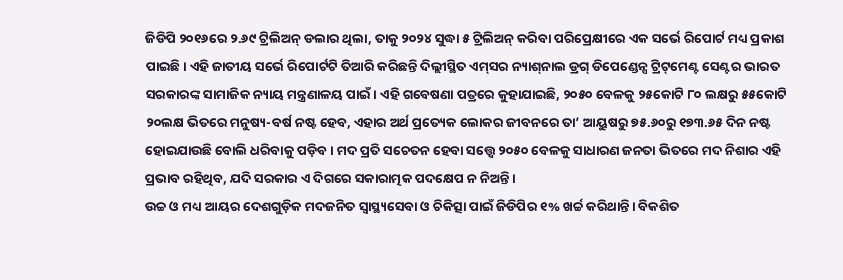ଜିଡିପି ୨୦୧୬ରେ ୨.୬୯ ଟ୍ରିଲିଅନ୍‌ ଡଲାର ଥିଲା, ତାକୁ ୨୦୨୪ ସୁଦ୍ଧା ୫ ଟ୍ରିଲିଅନ୍‌ କରିବା ପରିପ୍ରେକ୍ଷୀରେ ଏକ ସର୍ଭେ ରିପୋର୍ଟ ମଧ୍ୟ ପ୍ରକାଶ ପାଇଛି। ଏହି ଜାତୀୟ ସର୍ଭେ ରିପୋର୍ଟଟି ତିଆରି କରିଛନ୍ତି ଦିଲ୍ଲୀସ୍ଥିତ ଏମ୍‌ସର ନ୍ୟାଶ୍‌ନାଲ ଡ୍ରଗ୍‌ ଡିପେଣ୍ଡେନ୍ସ ଟ୍ରିଟ୍‌ମେଣ୍ଟ ସେଣ୍ଟର ଭାରତ ସରକାରଙ୍କ ସାମାଜିକ ନ୍ୟାୟ ମନ୍ତ୍ରଣାଳୟ ପାଇଁ। ଏହି ଗବେଷଣା ପତ୍ରରେ କୁହାଯାଇଛି, ୨୦୫୦ ବେଳକୁ ୨୫କୋଟି ୮୦ ଲକ୍ଷରୁ ୫୫କୋଟି ୨୦ଲକ୍ଷ ଭିତରେ ମନୁଷ୍ୟ-ବର୍ଷ ନଷ୍ଟ ହେବ, ଏହାର ଅର୍ଥ ପ୍ରତ୍ୟେକ ଲୋକର ଜୀବନରେ ତା’ ଆୟୁଷରୁ ୭୫.୬୦ରୁ ୧୭୩.୬୫ ଦିନ ନଷ୍ଟ ହୋଇଯାଉଛି ବୋଲି ଧରିବାକୁ ପଡ଼ିବ। ମଦ ପ୍ରତି ସଚେତନ ହେବା ସତ୍ତ୍ବେ ୨୦୫୦ ବେଳକୁ ସାଧାରଣ ଜନତା ଭିତରେ ମଦ ନିଶାର ଏହି ପ୍ରଭାବ ରହିଥିବ, ଯଦି ସରକାର ଏ ଦିଗରେ ସକାରାତ୍ମକ ପଦକ୍ଷେପ ନ ନିଅନ୍ତି।
ଉଚ୍ଚ ଓ ମଧ୍ୟ ଆୟର ଦେଶଗୁଡ଼ିକ ମଦଜନିତ ସ୍ବାସ୍ଥ୍ୟସେବା ଓ ଚିକିତ୍ସା ପାଇଁ ଜିଡିପିର ୧% ଖର୍ଚ୍ଚ କରିଥାନ୍ତି। ବିକଶିତ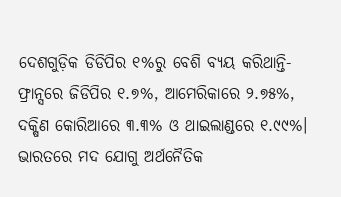ଦେଶଗୁଡ଼ିକ ଡିଡିପିର ୧%ରୁ ବେଶି ବ୍ୟୟ କରିଥାନ୍ତି- ଫ୍ରାନ୍ସରେ ଜିଡିପିର ୧.୭%, ଆମେରିକାରେ ୨.୭୫%, ଦକ୍ଷିଣ କୋରିଆରେ ୩.୩% ଓ ଥାଇଲାଣ୍ଡରେ ୧.୯୯%। ଭାରତରେ ମଦ ଯୋଗୁ ଅର୍ଥନୈତିକ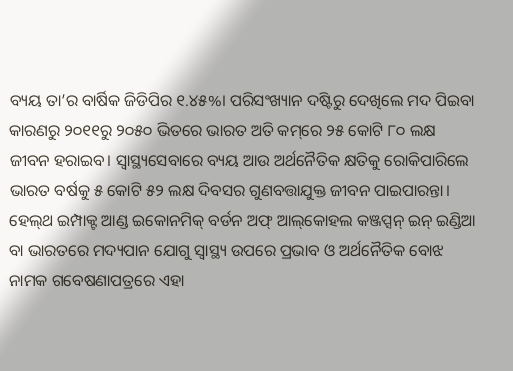ବ୍ୟୟ ତା’ର ବାର୍ଷିକ ଜିଡିପିର ୧.୪୫%। ପରିସଂଖ୍ୟାନ ଦଷ୍ଟିରୁ ଦେଖିଲେ ମଦ ପିଇବା କାରଣରୁ ୨୦୧୧ରୁ ୨୦୫୦ ଭିତରେ ଭାରତ ଅତି କମ୍‌ରେ ୨୫ କୋଟି ୮୦ ଲକ୍ଷ ଜୀବନ ହରାଇବ। ସ୍ବାସ୍ଥ୍ୟସେବାରେ ବ୍ୟୟ ଆଉ ଅର୍ଥନୈତିକ କ୍ଷତିକୁ ରୋକିପାରିଲେ ଭାରତ ବର୍ଷକୁ ୫ କୋଟି ୫୨ ଲକ୍ଷ ଦିବସର ଗୁଣବତ୍ତାଯୁକ୍ତ ଜୀବନ ପାଇପାରନ୍ତା। ହେଲ୍‌ଥ ଇମ୍ପାକ୍ଟ ଆଣ୍ଡ ଇକୋନମିକ୍‌ ବର୍ଡନ ଅଫ୍‌ ଆଲ୍‌କୋହଲ କଞ୍ଜପ୍ସନ୍‌ ଇନ୍‌ ଇଣ୍ଡିଆ ବା ଭାରତରେ ମଦ୍ୟପାନ ଯୋଗୁ ସ୍ବାସ୍ଥ୍ୟ ଉପରେ ପ୍ରଭାବ ଓ ଅର୍ଥନୈତିକ ବୋଝ ନାମକ ଗବେଷଣାପତ୍ରରେ ଏହା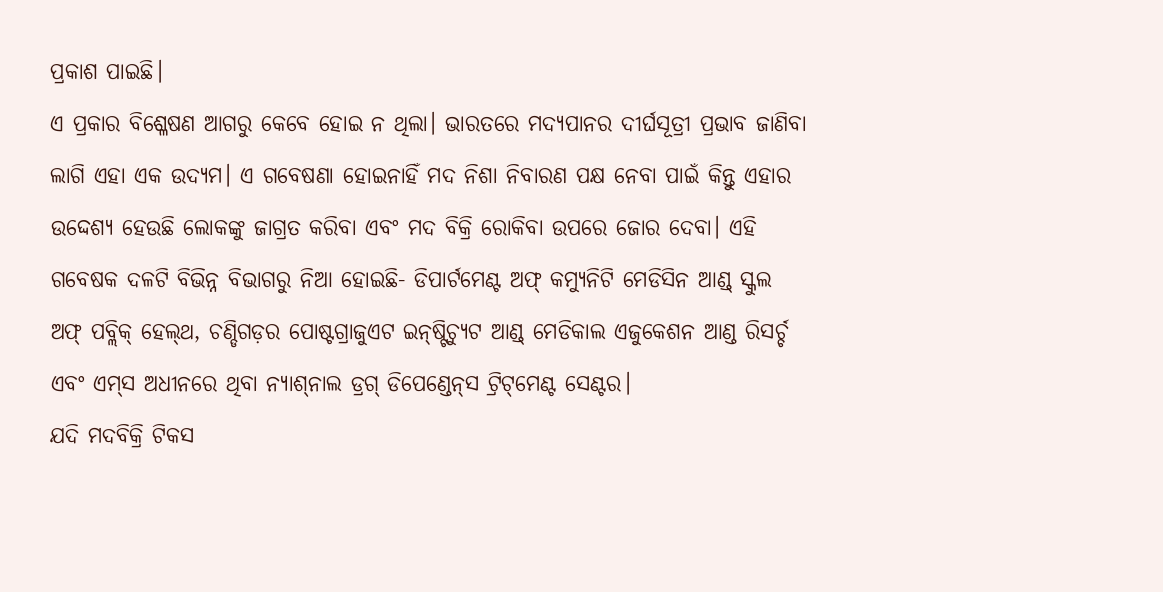ପ୍ରକାଶ ପାଇଛି।
ଏ ପ୍ରକାର ବିଶ୍ଳେଷଣ ଆଗରୁ କେବେ ହୋଇ ନ ଥିଲା। ଭାରତରେ ମଦ୍ୟପାନର ଦୀର୍ଘସୂତ୍ରୀ ପ୍ରଭାବ ଜାଣିବା ଲାଗି ଏହା ଏକ ଉଦ୍ୟମ। ଏ ଗବେଷଣା ହୋଇନାହିଁ ମଦ ନିଶା ନିବାରଣ ପକ୍ଷ ନେବା ପାଇଁ କିନ୍ତୁ ଏହାର ଉଦ୍ଦେଶ୍ୟ ହେଉଛି ଲୋକଙ୍କୁ ଜାଗ୍ରତ କରିବା ଏବଂ ମଦ ବିକ୍ରି ରୋକିବା ଉପରେ ଜୋର ଦେବା। ଏହି ଗବେଷକ ଦଳଟି ବିଭିନ୍ନ ବିଭାଗରୁ ନିଆ ହୋଇଛି- ଡିପାର୍ଟମେଣ୍ଟ ଅଫ୍‌ କମ୍ୟୁନିଟି ମେଡିସିନ ଆଣ୍ଡ୍‌ ସ୍କୁଲ ଅଫ୍‌ ପବ୍ଲିକ୍‌ ହେଲ୍‌ଥ, ଚଣ୍ଡିଗଡ଼ର ପୋଷ୍ଟଗ୍ରାଜୁଏଟ ଇନ୍‌ଷ୍ଟିଚ୍ୟୁଟ ଆଣ୍ଡ୍‌ ମେଡିକାଲ ଏଜୁକେଶନ ଆଣ୍ଡ ରିସର୍ଚ୍ଚ ଏବଂ ଏମ୍‌ସ ଅଧୀନରେ ଥିବା ନ୍ୟାଶ୍‌ନାଲ ଡ୍ରଗ୍‌ ଡିପେଣ୍ଡେନ୍‌ସ ଟ୍ରିଟ୍‌ମେଣ୍ଟ ସେଣ୍ଟର।
ଯଦି ମଦବିକ୍ରି ଟିକସ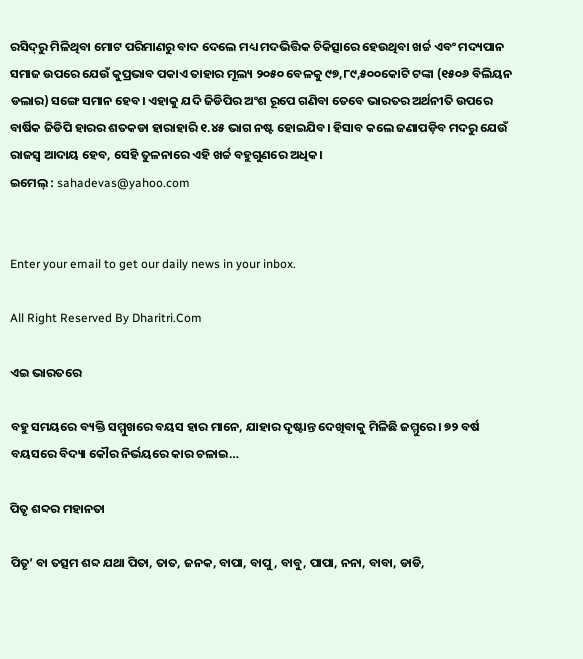ରସିଦ୍‌ରୁ ମିଳିଥିବା ମୋଟ ପରିମାଣରୁ ବାଦ ଦେଲେ ମଧ୍ୟ ମଦଭିତ୍ତିକ ଚିକିତ୍ସାରେ ହେଉଥିବା ଖର୍ଚ୍ଚ ଏବଂ ମଦ୍ୟପାନ ସମାଜ ଉପରେ ଯେଉଁ କୁପ୍ରଭାବ ପକାଏ ତାହାର ମୂଲ୍ୟ ୨୦୫୦ ବେଳକୁ ୯୭,୮୯,୫୦୦କୋଟି ଟଙ୍କା (୧୫୦୬ ବିଲିୟନ ଡଲାର) ସଙ୍ଗେ ସମାନ ହେବ। ଏହାକୁ ଯଦି ଜିଡିପିର ଅଂଶ ରୂପେ ଗଣିବା ତେବେ ଭାରତର ଅର୍ଥନୀତି ଉପରେ ବାର୍ଷିକ ଜିଡିପି ହାରର ଶତକଡା ହାରାହାରି ୧.୪୫ ଭାଗ ନଷ୍ଟ ହୋଇଯିବ। ହିସାବ କଲେ ଜଣାପଡ଼ିବ ମଦରୁ ଯେଉଁ ରାଜସ୍ବ ଆଦାୟ ହେବ, ସେହି ତୁଳନାରେ ଏହି ଖର୍ଚ୍ଚ ବହୁଗୁଣରେ ଅଧିକ।
ଇମେଲ୍‌ : sahadevas@yahoo.com


Enter your email to get our daily news in your inbox.

All Right Reserved By Dharitri.Com

ଏଇ ଭାରତରେ

ବହୁ ସମୟରେ ବ୍ୟକ୍ତି ସମ୍ମୁଖରେ ବୟସ ହାର ମାନେ, ଯାହାର ଦୃଷ୍ଟାନ୍ତ ଦେଖିବାକୁ ମିଳିଛି ଜମ୍ମୁରେ। ୭୨ ବର୍ଷ ବୟସରେ ବିଦ୍ୟା କୌର ନିର୍ଭୟରେ କାର ଚଳାଇ…

ପିତୃ ଶବ୍ଦର ମହାନତା

ପିତୃ’ ବା ତତ୍ସମ ଶବ୍ଦ ଯଥା ପିତା, ତାତ, ଜନକ, ବାପା, ବାପୁ, ବାବୁ, ପାପା, ନନା, ବାବା, ଡାଡି,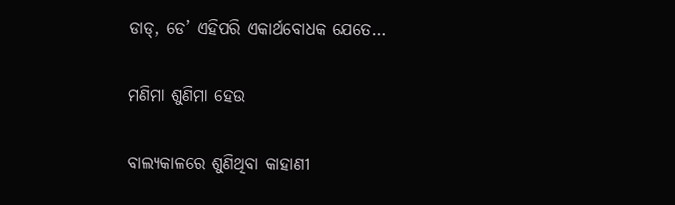ଡାଡ୍‌, ଡେ’ ଏହିପରି ଏକାର୍ଥବୋଧକ ଯେତେ…

ମଣିମା ଶୁଣିମା ହେଉ

ବାଲ୍ୟକାଳରେ ଶୁଣିଥିବା କାହାଣୀ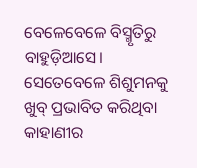ବେଳେବେଳେ ବିସ୍ମୃତିରୁ ବାହୁଡ଼ିଆସେ। ସେତେବେଳେ ଶିଶୁମନକୁ ଖୁବ୍‌ ପ୍ରଭାବିତ କରିଥିବା କାହାଣୀର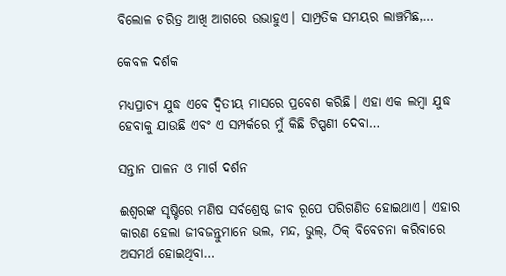ବିଲୋଳ ଚରିତ୍ର ଆଖି ଆଗରେ ଉଭାହୁଏ। ସାମ୍ପ୍ରତିକ ସମୟର ଲାଞ୍ଚମିଛ,…

କେବଳ ଦର୍ଶକ

ମଧ୍ୟପ୍ରାଚ୍ୟ ଯୁଦ୍ଧ ଏବେ ଦ୍ୱିତୀୟ ମାସରେ ପ୍ରବେଶ କରିଛି। ଏହା ଏକ ଲମ୍ବା ଯୁଦ୍ଧ ହେବାକୁ ଯାଉଛି ଏବଂ ଏ ସମ୍ପର୍କରେ ମୁଁ କିଛି ଟିପ୍ପଣୀ ଦେବା…

ସନ୍ତାନ ପାଳନ ଓ ମାର୍ଗ ଦର୍ଶନ

ଈଶ୍ୱରଙ୍କ ସୃଷ୍ଟିରେ ମଣିଷ ସର୍ବଶ୍ରେଷ୍ଠ ଜୀବ ରୂପେ ପରିଗଣିତ ହୋଇଥାଏ। ଏହାର କାରଣ ହେଲା ଜୀବଜନ୍ତୁମାନେ ଭଲ, ମନ୍ଦ, ଭୁଲ୍‌, ଠିକ୍‌ ବିବେଚନା କରିବାରେ ଅସମର୍ଥ ହୋଇଥିବା…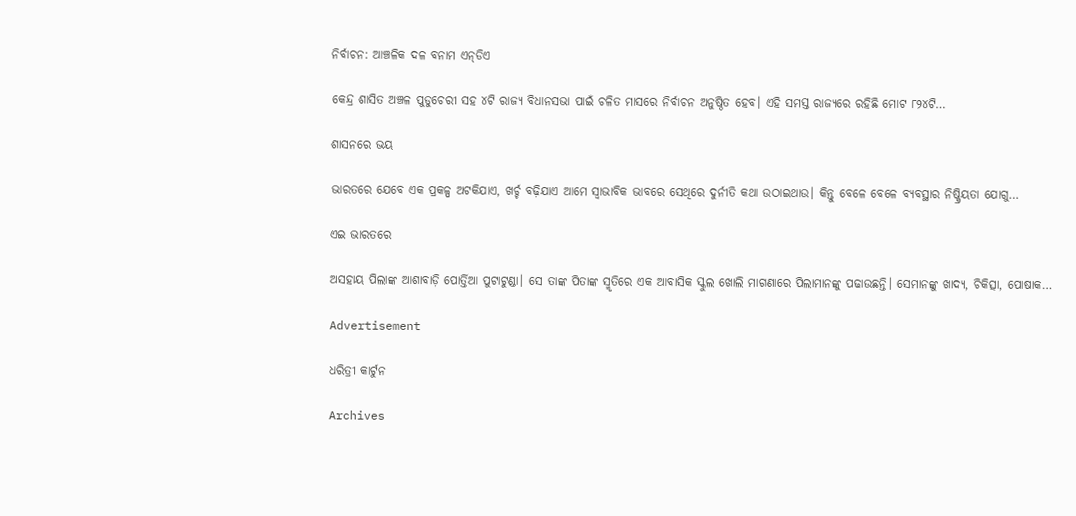ନିର୍ବାଚନ: ଆଞ୍ଚଳିକ ଦଳ ବନାମ ଏନ୍‌ଡିଏ

କେନ୍ଦ୍ର ଶାସିତ ଅଞ୍ଚଳ ପୁଡୁଚେରୀ ସହ ୪ଟି ରାଜ୍ୟ ବିଧାନସଭା ପାଇଁ ଚଳିତ ମାସରେ ନିର୍ବାଚନ ଅନୁଷ୍ଠିତ ହେବ। ଏହି ସମସ୍ତ ରାଜ୍ୟରେ ରହିଛି ମୋଟ ୮୨୪ଟି…

ଶାସନରେ ଭୟ

ଭାରତରେ ଯେବେ ଏକ ପ୍ରକଳ୍ପ ଅଟକିଯାଏ, ଖର୍ଚ୍ଚ ବଢ଼ିଯାଏ ଆମେ ସ୍ବାଭାବିକ ଭାବରେ ସେଥିରେ ଦୁର୍ନୀତି କଥା ଉଠାଇଥାଉ। କିନ୍ତୁ ବେଳେ ବେଳେ ବ୍ୟବସ୍ଥାର ନିଷ୍କ୍ରିୟତା ଯୋଗୁ…

ଏଇ ଭାରତରେ

ଅସହାୟ ପିଲାଙ୍କ ଆଶାବାଡ଼ି ପୋର୍ତ୍ତିଆ ପୁଟାଟୁଣ୍ଡା। ସେ ତାଙ୍କ ପିତାଙ୍କ ସ୍ମୃତିରେ ଏକ ଆବାସିକ ସ୍କୁଲ ଖୋଲି ମାଗଣାରେ ପିଲାମାନଙ୍କୁ ପଢାଉଛନ୍ତି। ସେମାନଙ୍କୁ ଖାଦ୍ୟ, ଚିକିତ୍ସା, ପୋଷାକ…

Advertisement

ଧରିତ୍ରୀ କାର୍ଟୁନ

Archives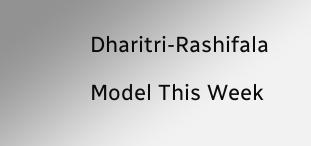Dharitri-Rashifala

Model This Week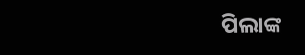ପିଲାଙ୍କ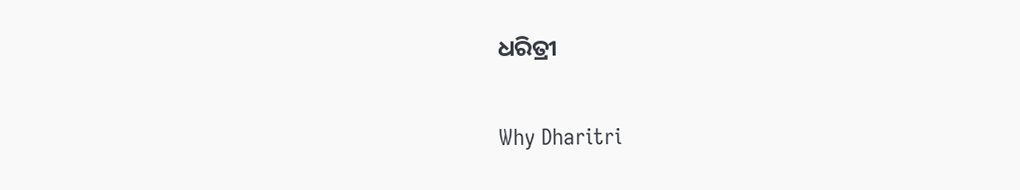ଧରିତ୍ରୀ

Why Dharitri